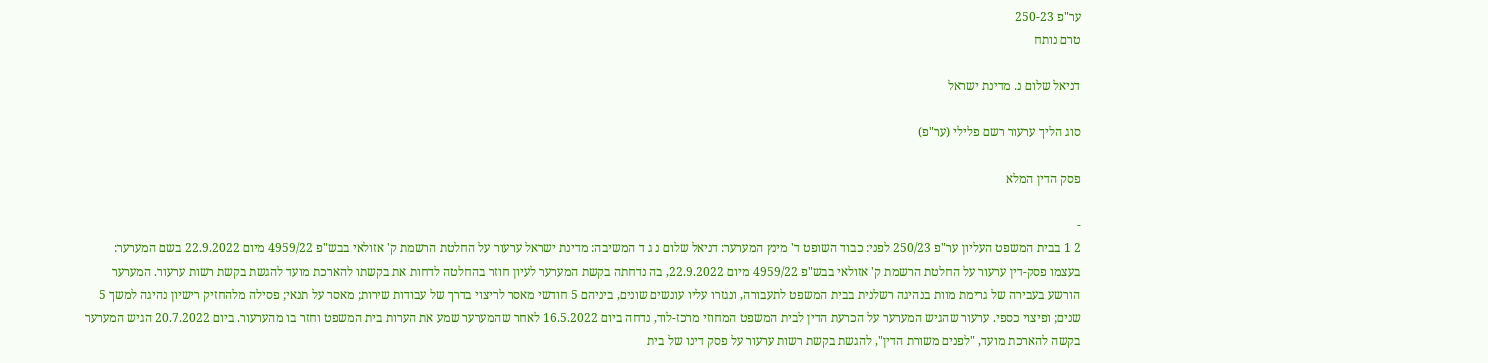ער"פ 250-23
טרם נותח

דניאל שלום נ. מדינת ישראל

סוג הליך ערעור רשם פלילי (ער"פ)

פסק הדין המלא

-
2 1 בבית המשפט העליון ער"פ 250/23 לפני: כבוד השופט ד' מינץ המערער: דניאל שלום נ ג ד המשיבה: מדינת ישראל ערעור על החלטת הרשמת ק' אזולאי בבש"פ 4959/22 מיום 22.9.2022 בשם המערער: בעצמו פסק-דין ערעור על החלטת הרשמת ק' אזולאי בבש"פ 4959/22 מיום 22.9.2022, בה נדחתה בקשת המערער לעיון חוזר בהחלטה לדחות את בקשתו להארכת מועד להגשת בקשת רשות ערעור. המערער הורשע בעבירה של גרימת מוות בנהיגה רשלנית בבית המשפט לתעבורה, ונגזרו עליו עונשים שונים, ביניהם 5 חודשי מאסר לריצוי בדרך של עבודות שירות; מאסר על תנאי; פסילה מלהחזיק רישיון נהיגה למשך 5 שנים; ופיצוי כספי. ערעור שהגיש המערער על הכרעת הדין לבית המשפט המחוזי מרכז-לוד, נדחה ביום 16.5.2022 לאחר שהמערער שמע את הערות בית המשפט וחזר בו מהערעור. ביום 20.7.2022 הגיש המערער בקשה להארכת מועד, "לפנים משורת הדין", להגשת בקשת רשות ערעור על פסק דינו של בית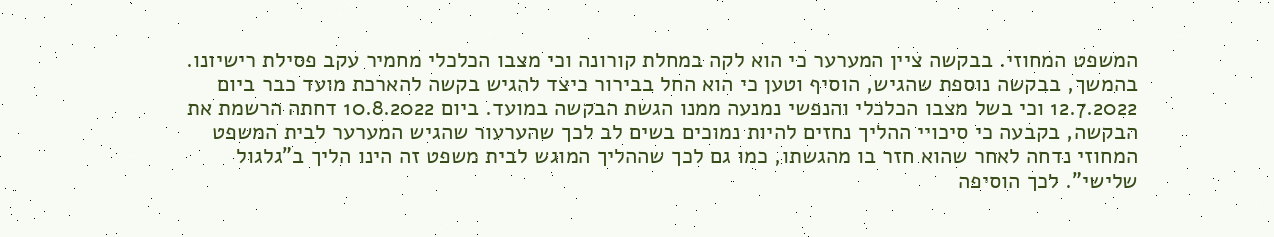המשפט המחוזי. בבקשה ציין המערער כי הוא לקה במחלת קורונה וכי מצבו הכלכלי מחמיר עקב פסילת רישיונו. בהמשך, בבקשה נוספת שהגיש, הוסיף וטען כי הוא החל בבירור כיצד להגיש בקשה להארכת מועד כבר ביום 12.7.2022 וכי בשל מצבו הכלכלי והנפשי נמנעה ממנו הגשת הבקשה במועד. ביום 10.8.2022 דחתה הרשמת את הבקשה, בקבעה כי סיכויי ההליך נחזים להיות נמוכים בשים לב לכך שהערעור שהגיש המערער לבית המשפט המחוזי נדחה לאחר שהוא חזר בו מהגשתו, כמו גם לכך שההליך המוגש לבית משפט זה הינו הליך ב"גלגול שלישי". לכך הוסיפה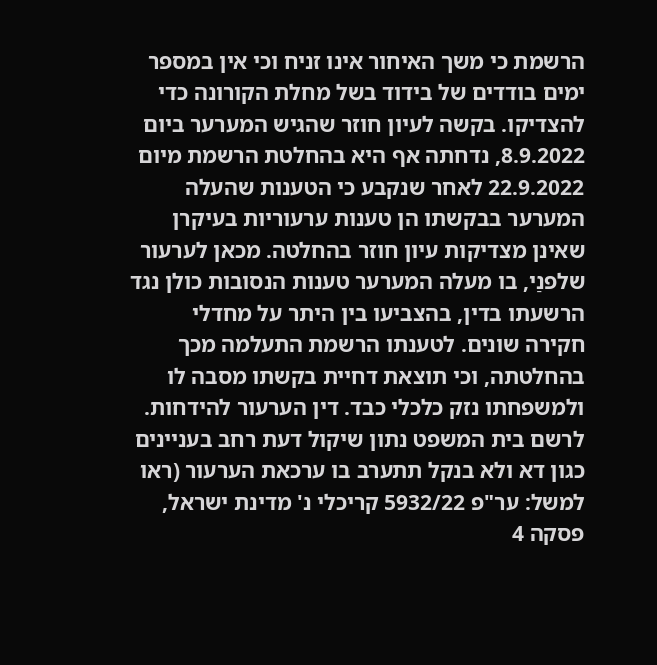הרשמת כי משך האיחור אינו זניח וכי אין במספר ימים בודדים של בידוד בשל מחלת הקורונה כדי להצדיקו. בקשה לעיון חוזר שהגיש המערער ביום 8.9.2022, נדחתה אף היא בהחלטת הרשמת מיום 22.9.2022 לאחר שנקבע כי הטענות שהעלה המערער בבקשתו הן טענות ערעוריות בעיקרן שאינן מצדיקות עיון חוזר בהחלטה. מכאן לערעור שלפנַי, בו מעלה המערער טענות הנסובות כולן נגד הרשעתו בדין, בהצביעו בין היתר על מחדלי חקירה שונים. לטענתו הרשמת התעלמה מכך בהחלטתה, וכי תוצאת דחיית בקשתו מסבה לו ולמשפחתו נזק כלכלי כבד. דין הערעור להידחות. לרשם בית המשפט נתון שיקול דעת רחב בעניינים כגון דא ולא בנקל תתערב בו ערכאת הערעור (ראו למשל: ער"פ 5932/22 קריכלי נ' מדינת ישראל, פסקה 4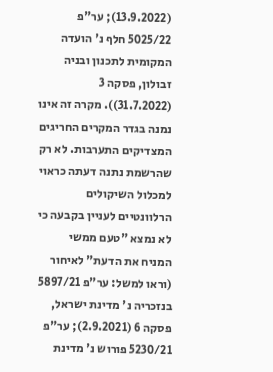(13.9.2022); ער"פ 5025/22 חלף נ' הועדה המקומית לתכנון ובניה זבולון, פסקה 3 (31.7.2022)). מקרה זה אינו נמנה בגדר המקרים החריגים המצדיקים התערבות. לא רק שהרשמת נתנה דעתה כראוי למכלול השיקולים הרלוונטיים לעניין בקבעה כי לא נמצא "טעם ממשי המניח את הדעת" לאיחור (וראו למשל: ער"פ 5897/21 בנזכריה נ' מדינת ישראל, פסקה 6 (2.9.2021); ער"פ 5230/21 פורוש נ' מדינת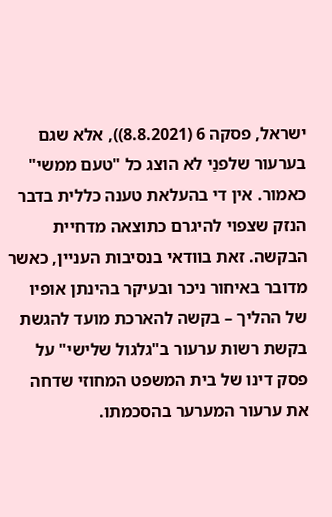ישראל, פסקה 6 (8.8.2021)), אלא שגם בערעור שלפנַי לא הוצג כל "טעם ממשי" כאמור. אין די בהעלאת טענה כללית בדבר הנזק שצפוי להיגרם כתוצאה מדחיית הבקשה. זאת בוודאי בנסיבות העניין, כאשר מדובר באיחור ניכר ובעיקר בהינתן אופיו של ההליך – בקשה להארכת מועד להגשת בקשת רשות ערעור ב"גלגול שלישי" על פסק דינו של בית המשפט המחוזי שדחה את ערעור המערער בהסכמתו.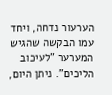הערעור נדחה, ויחד עמו הבקשה שהגיש המערער "לעיכוב הליכים". ניתן היום,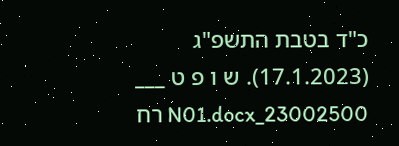כ"ד בטבת התשפ"ג (17.1.2023). ש ו פ ט ___ 23002500_N01.docx רח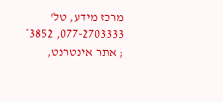מרכז מידע, טל' 077-2703333, 3852* ; אתר אינטרנט,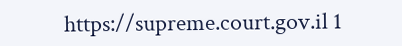https://supreme.court.gov.il 1